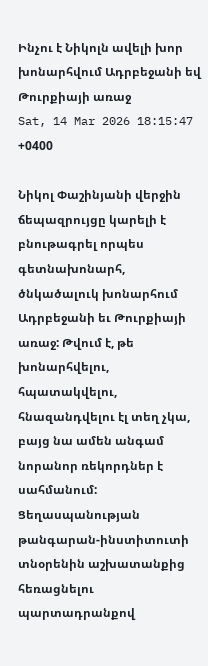Ինչու է Նիկոլն ավելի խոր խոնարհվում Ադրբեջանի եվ Թուրքիայի առաջ
Sat, 14 Mar 2026 18:15:47 +0400

Նիկոլ Փաշինյանի վերջին ճեպազրույցը կարելի է բնութագրել որպես գետնախոնարհ, ծնկածալուկ խոնարհում Ադրբեջանի եւ Թուրքիայի առաջ: Թվում է, թե խոնարհվելու, հպատակվելու, հնազանդվելու էլ տեղ չկա, բայց նա ամեն անգամ նորանոր ռեկորդներ է սահմանում: Ցեղասպանության թանգարան-ինստիտուտի տնօրենին աշխատանքից հեռացնելու պարտադրանքով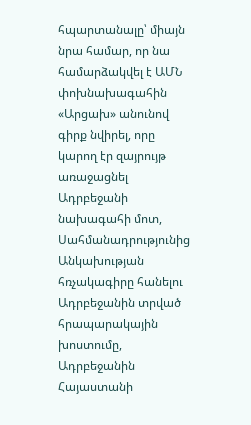հպարտանալը՝ միայն նրա համար, որ նա համարձակվել է ԱՄՆ փոխնախագահին «Արցախ» անունով գիրք նվիրել, որը կարող էր զայրույթ առաջացնել Ադրբեջանի նախագահի մոտ, Սահմանադրությունից Անկախության հռչակագիրը հանելու Ադրբեջանին տրված հրապարակային խոստումը, Ադրբեջանին Հայաստանի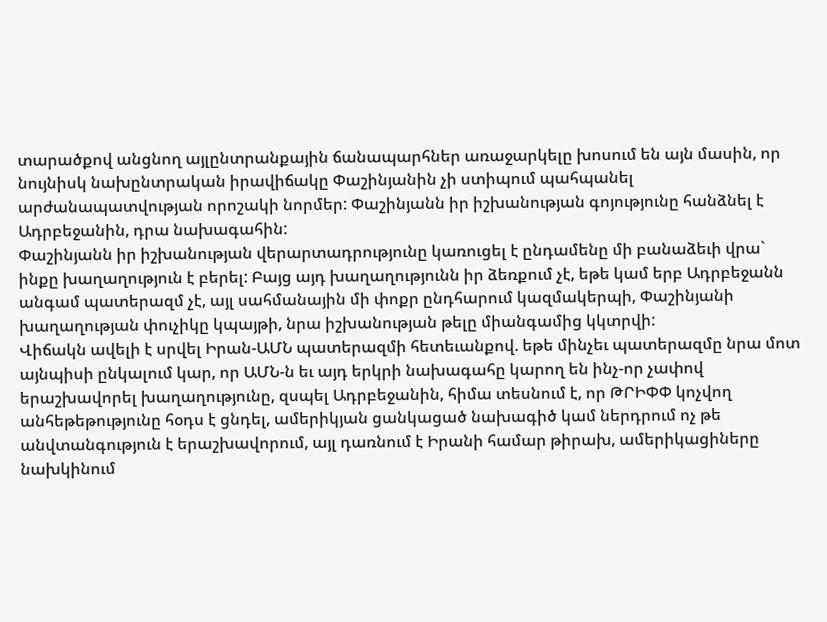տարածքով անցնող այլընտրանքային ճանապարհներ առաջարկելը խոսում են այն մասին, որ նույնիսկ նախընտրական իրավիճակը Փաշինյանին չի ստիպում պահպանել արժանապատվության որոշակի նորմեր: Փաշինյանն իր իշխանության գոյությունը հանձնել է Ադրբեջանին, դրա նախագահին:
Փաշինյանն իր իշխանության վերարտադրությունը կառուցել է ընդամենը մի բանաձեւի վրա` ինքը խաղաղություն է բերել: Բայց այդ խաղաղությունն իր ձեռքում չէ, եթե կամ երբ Ադրբեջանն անգամ պատերազմ չէ, այլ սահմանային մի փոքր ընդհարում կազմակերպի, Փաշինյանի խաղաղության փուչիկը կպայթի, նրա իշխանության թելը միանգամից կկտրվի:
Վիճակն ավելի է սրվել Իրան-ԱՄՆ պատերազմի հետեւանքով. եթե մինչեւ պատերազմը նրա մոտ այնպիսի ընկալում կար, որ ԱՄՆ-ն եւ այդ երկրի նախագահը կարող են ինչ-որ չափով երաշխավորել խաղաղությունը, զսպել Ադրբեջանին, հիմա տեսնում է, որ ԹՐԻՓՓ կոչվող անհեթեթությունը հօդս է ցնդել, ամերիկյան ցանկացած նախագիծ կամ ներդրում ոչ թե անվտանգություն է երաշխավորում, այլ դառնում է Իրանի համար թիրախ, ամերիկացիները նախկինում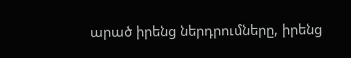արած իրենց ներդրումները, իրենց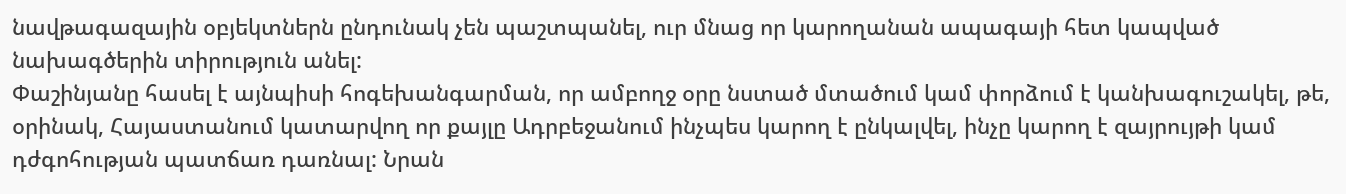նավթագազային օբյեկտներն ընդունակ չեն պաշտպանել, ուր մնաց որ կարողանան ապագայի հետ կապված նախագծերին տիրություն անել:
Փաշինյանը հասել է այնպիսի հոգեխանգարման, որ ամբողջ օրը նստած մտածում կամ փորձում է կանխագուշակել, թե, օրինակ, Հայաստանում կատարվող որ քայլը Ադրբեջանում ինչպես կարող է ընկալվել, ինչը կարող է զայրույթի կամ դժգոհության պատճառ դառնալ: Նրան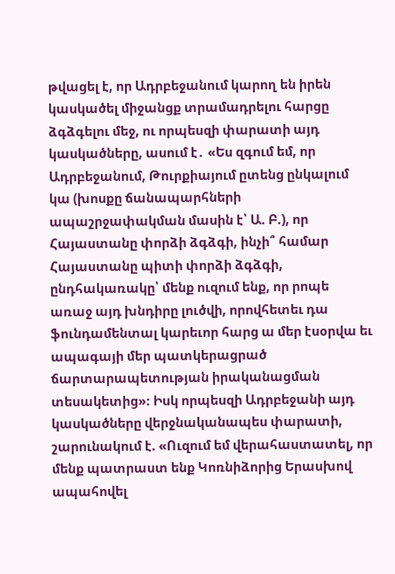թվացել է, որ Ադրբեջանում կարող են իրեն կասկածել միջանցք տրամադրելու հարցը ձգձգելու մեջ, ու որպեսզի փարատի այդ կասկածները, ասում է․ «Ես զգում եմ, որ Ադրբեջանում, Թուրքիայում ըտենց ընկալում կա (խոսքը ճանապարհների ապաշրջափակման մասին է՝ Ա. Բ.), որ Հայաստանը փորձի ձգձգի, ինչի՞ համար Հայաստանը պիտի փորձի ձգձգի, ընդհակառակը՝ մենք ուզում ենք, որ րոպե առաջ այդ խնդիրը լուծվի, որովհետեւ դա ֆունդամենտալ կարեւոր հարց ա մեր էսօրվա եւ ապագայի մեր պատկերացրած ճարտարապետության իրականացման տեսակետից»։ Իսկ որպեսզի Ադրբեջանի այդ կասկածները վերջնականապես փարատի, շարունակում է. «Ուզում եմ վերահաստատել, որ մենք պատրաստ ենք Կոռնիձորից Երասխով ապահովել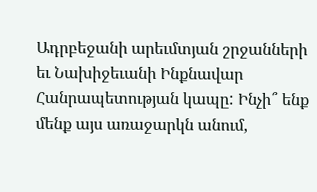Ադրբեջանի արեւմտյան շրջանների եւ Նախիջեւանի Ինքնավար Հանրապետության կապը: Ինչի՞ ենք մենք այս առաջարկն անում,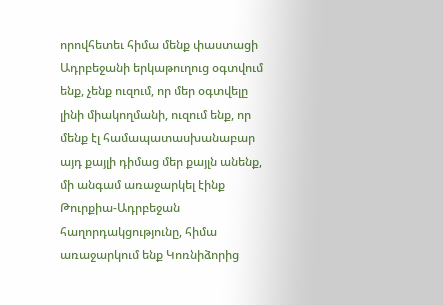որովհետեւ հիմա մենք փաստացի Ադրբեջանի երկաթուղուց օգտվում ենք, չենք ուզում, որ մեր օգտվելը լինի միակողմանի, ուզում ենք, որ մենք էլ համապատասխանաբար այդ քայլի դիմաց մեր քայլն անենք, մի անգամ առաջարկել էինք Թուրքիա-Ադրբեջան հաղորդակցությունը, հիմա առաջարկում ենք Կոռնիձորից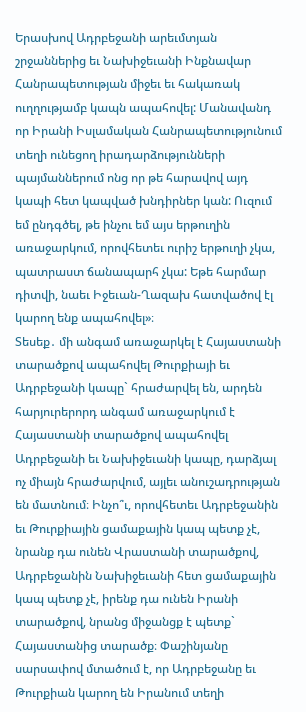Երասխով Ադրբեջանի արեւմտյան շրջաններից եւ Նախիջեւանի Ինքնավար Հանրապետության միջեւ եւ հակառակ ուղղությամբ կապն ապահովել: Մանավանդ որ Իրանի Իսլամական Հանրապետությունում տեղի ունեցող իրադարձությունների պայմաններում ոնց որ թե հարավով այդ կապի հետ կապված խնդիրներ կան: Ուզում եմ ընդգծել, թե ինչու եմ այս երթուղին առաջարկում, որովհետեւ ուրիշ երթուղի չկա, պատրաստ ճանապարհ չկա: Եթե հարմար դիտվի, նաեւ Իջեւան-Ղազախ հատվածով էլ կարող ենք ապահովել»։
Տեսեք․ մի անգամ առաջարկել է Հայաստանի տարածքով ապահովել Թուրքիայի եւ Ադրբեջանի կապը` հրաժարվել են, արդեն հարյուրերորդ անգամ առաջարկում է Հայաստանի տարածքով ապահովել Ադրբեջանի եւ Նախիջեւանի կապը, դարձյալ ոչ միայն հրաժարվում, այլեւ անուշադրության են մատնում։ Ինչո՞ւ, որովհետեւ Ադրբեջանին եւ Թուրքիային ցամաքային կապ պետք չէ, նրանք դա ունեն Վրաստանի տարածքով, Ադրբեջանին Նախիջեւանի հետ ցամաքային կապ պետք չէ, իրենք դա ունեն Իրանի տարածքով, նրանց միջանցք է պետք` Հայաստանից տարածք։ Փաշինյանը սարսափով մտածում է, որ Ադրբեջանը եւ Թուրքիան կարող են Իրանում տեղի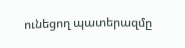ունեցող պատերազմը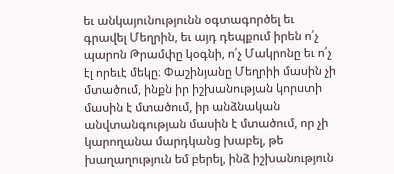եւ անկայունությունն օգտագործել եւ գրավել Մեղրին, եւ այդ դեպքում իրեն ո՛չ պարոն Թրամփը կօգնի, ո՛չ Մակրոնը եւ ո՛չ էլ որեւէ մեկը։ Փաշինյանը Մեղրիի մասին չի մտածում, ինքն իր իշխանության կորստի մասին է մտածում, իր անձնական անվտանգության մասին է մտածում, որ չի կարողանա մարդկանց խաբել, թե խաղաղություն եմ բերել, ինձ իշխանություն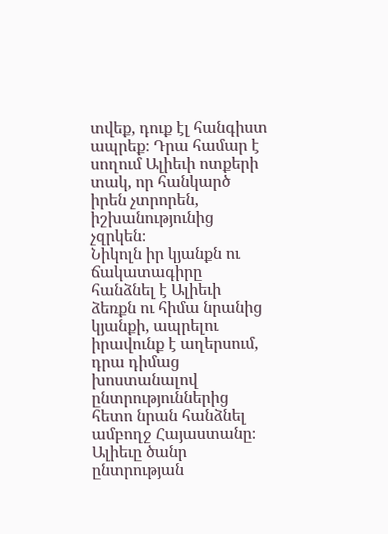տվեք, դուք էլ հանգիստ ապրեք։ Դրա համար է սողում Ալիեւի ոտքերի տակ, որ հանկարծ իրեն չտրորեն, իշխանությունից չզրկեն։
Նիկոլն իր կյանքն ու ճակատագիրը հանձնել է Ալիեւի ձեռքն ու հիմա նրանից կյանքի, ապրելու իրավունք է աղերսում, դրա դիմաց խոստանալով ընտրություններից հետո նրան հանձնել ամբողջ Հայաստանը։ Ալիեւը ծանր ընտրության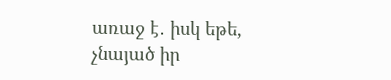առաջ է․ իսկ եթե, չնայած իր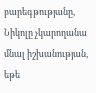բարեգթությանը, Նիկոլը չկարողանա մնալ իշխանության, եթե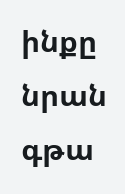ինքը նրան գթա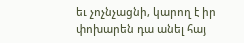եւ չոչնչացնի, կարող է իր փոխարեն դա անել հայ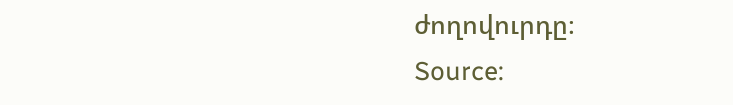ժողովուրդը։
Source: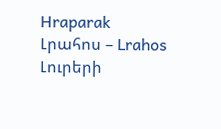Hraparak
Լրահոս – Lrahos Լուրերի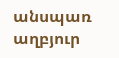անսպառ աղբյուր